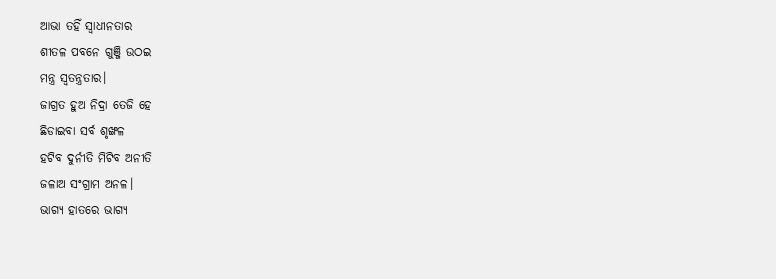ଆଭା ତହିଁ ସ୍ବାଧୀନତାର
ଶୀତଳ ପବନେ ଗୁଞ୍ଜି ଉଠଇ
ମନ୍ତ୍ର ସ୍ବତନ୍ତ୍ରତାର।
ଜାଗ୍ରତ ହୁଅ ନିଦ୍ରା ତେଜି ହେ
ଛିଡାଇବା ସର୍ବ ଶୃଙ୍ଖଳ
ହଟିବ ଦୁର୍ନୀତି ମିଟିବ ଅନୀତି
ଜଳାଅ ସଂଗ୍ରାମ ଅନଳ।
ଭାଗ୍ୟ ହାତରେ ଭାଗ୍ୟ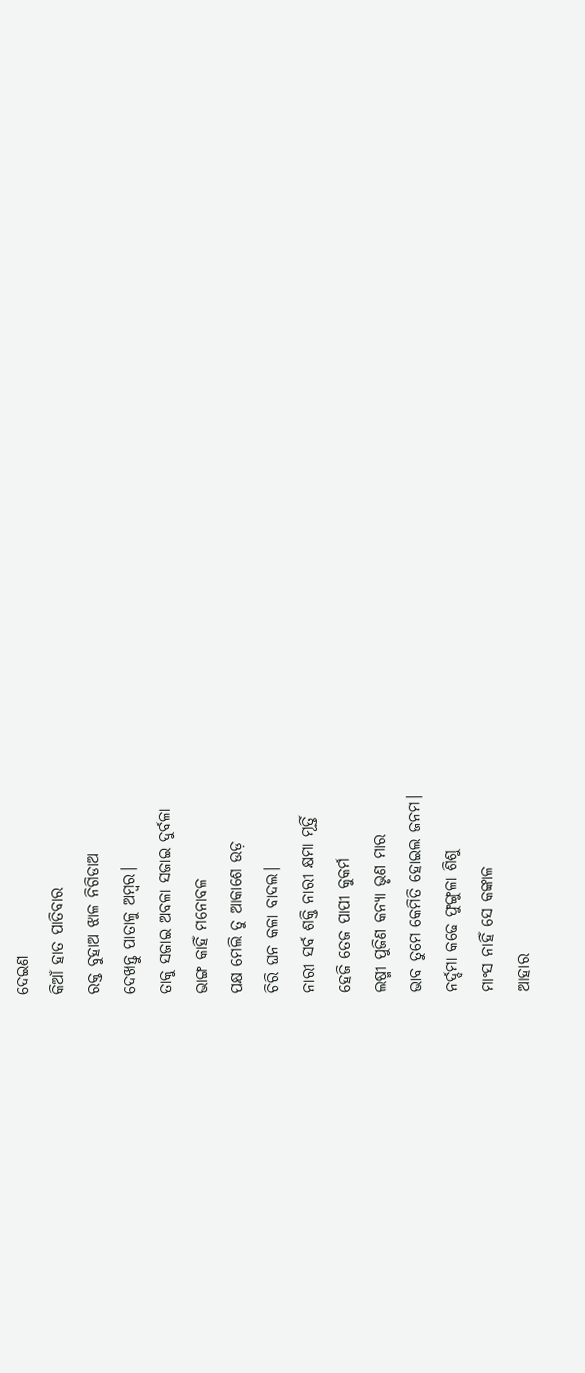ଦେଇଣ
କିଆଁ ହାତ ପାତିବାର
ରକ୍ତ ବୁହାଅ ଝାଳ ନିଗିଡାଅ
ଦେଖନ୍ତୁ ପାତାଳୁ ଅମ୍ବର।
ତାକୁ ସଜାଇ ଅବଳା ସଜାଇ ଦୁର୍ବଳା
ଭାଙ୍ଗ କାହିଁ ମନୋବଳ
ପକ୍ଷ ମେଲି ତୁ ଆକାଶେ ଉଡ଼
ଚିରି ଘନ କଳା ବାଦଲ।
ନାରୀ ସର୍ବ ଶକ୍ତି ନାରୀ କ୍ଷମା ମୂର୍ତ୍ତି
ହେଜି ତେଜ ପାପୀ କୁକର୍ମ
ଲଷ୍ମୀ ପୁଜିଣ କନ୍ୟା ଭୃଣ ମାର
ଭାବ ତୁମେ କେମିତି ହୋଇଲ ଜନମ।
ନର୍ଦ୍ଦମା କଢେ ଫୁଙ୍ଗୁଳା ଶିଶୁ
ମାଂସ ନାହିଁ ସେ କଙ୍କାଳ
ଆହାର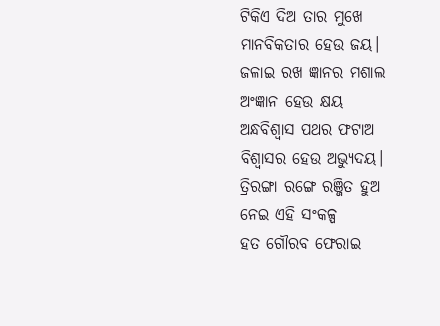ଟିକିଏ ଦିଅ ତାର ମୁଖେ
ମାନବିକତାର ହେଉ ଜୟ।
ଜଳାଇ ରଖ ଜ୍ଞାନର ମଶାଲ
ଅଂଜ୍ଞାନ ହେଉ କ୍ଷୟ
ଅନ୍ଧବିଶ୍ବାସ ପଥର ଫଟାଅ
ବିଶ୍ବାସର ହେଉ ଅଭ୍ୟୁଦୟ।
ତ୍ରିରଙ୍ଗା ରଙ୍ଗେ ରଞ୍ଜିତ ହୁଅ
ନେଇ ଏହି ସଂକଳ୍ପ
ହତ ଗୌରବ ଫେରାଇ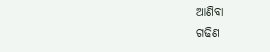ଆଣିବା
ଗଢିଣ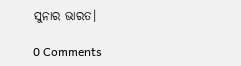ସୁନାର ଭାରତ।

0 Comments